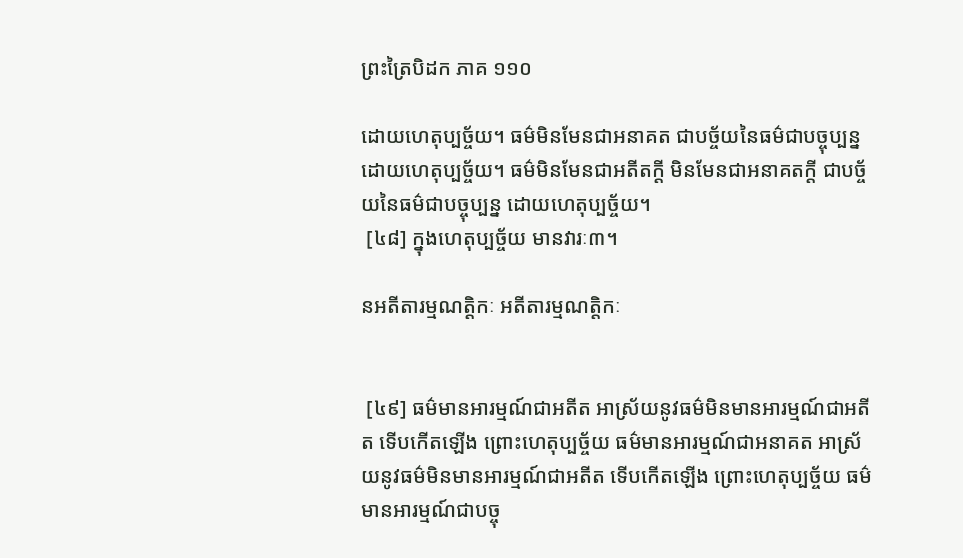ព្រះត្រៃបិដក ភាគ ១១០

ដោយហេតុប្បច្ច័យ។ ធម៌មិនមែនជាអនាគត ជាបច្ច័យនៃធម៌ជាបច្ចុប្បន្ន ដោយហេតុប្បច្ច័យ។ ធម៌មិនមែនជាអតីតក្តី មិនមែនជាអនាគតក្តី ជាបច្ច័យនៃធម៌ជាបច្ចុប្បន្ន ដោយហេតុប្បច្ច័យ។
 [៤៨] ក្នុងហេតុប្បច្ច័យ មានវារៈ៣។

នអតីតារម្មណត្តិកៈ អតីតារម្មណត្តិកៈ


 [៤៩] ធម៌មានអារម្មណ៍ជាអតីត អាស្រ័យនូវធម៌មិនមានអារម្មណ៍ជាអតីត ទើបកើតឡើង ព្រោះហេតុប្បច្ច័យ ធម៌មានអារម្មណ៍ជាអនាគត អាស្រ័យនូវធម៌មិនមានអារម្មណ៍ជាអតីត ទើបកើតឡើង ព្រោះហេតុប្បច្ច័យ ធម៌មានអារម្មណ៍ជាបច្ចុ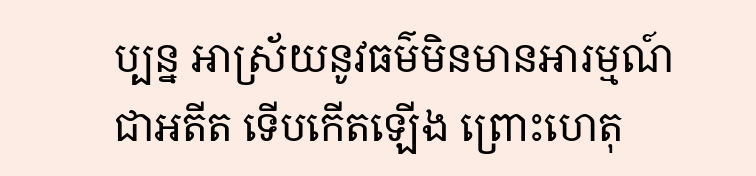ប្បន្ន អាស្រ័យនូវធម៌មិនមានអារម្មណ៍ជាអតីត ទើបកើតឡើង ព្រោះហេតុ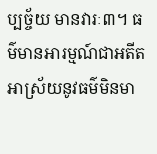ប្បច្ច័យ មានវារៈ៣។ ធម៌មានអារម្មណ៍ជាអតីត អាស្រ័យនូវធម៌មិនមា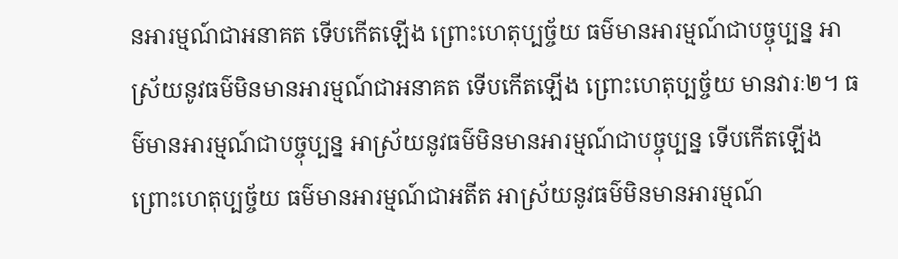នអារម្មណ៍ជាអនាគត ទើបកើតឡើង ព្រោះហេតុប្បច្ច័យ ធម៌មានអារម្មណ៍ជាបច្ចុប្បន្ន អាស្រ័យនូវធម៌មិនមានអារម្មណ៍ជាអនាគត ទើបកើតឡើង ព្រោះហេតុប្បច្ច័យ មានវារៈ២។ ធម៌មានអារម្មណ៍ជាបច្ចុប្បន្ន អាស្រ័យនូវធម៌មិនមានអារម្មណ៍ជាបច្ចុប្បន្ន ទើបកើតឡើង ព្រោះហេតុប្បច្ច័យ ធម៌មានអារម្មណ៍ជាអតីត អាស្រ័យនូវធម៌មិនមានអារម្មណ៍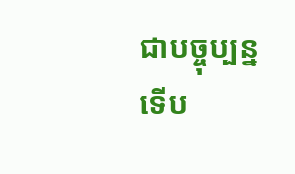ជាបច្ចុប្បន្ន ទើប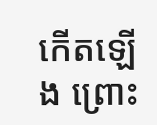កើតឡើង ព្រោះ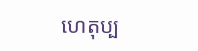ហេតុប្ប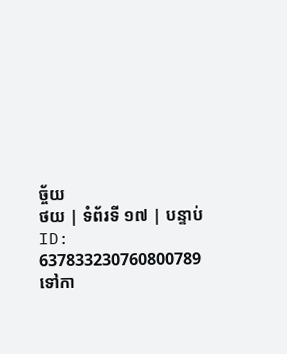ច្ច័យ
ថយ | ទំព័រទី ១៧ | បន្ទាប់
ID: 637833230760800789
ទៅកា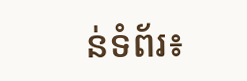ន់ទំព័រ៖